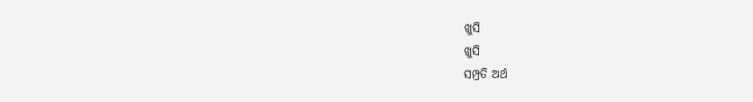ଖୁସି
ଖୁସି
ସମ୍ପ୍ରତି ଅର୍ଥ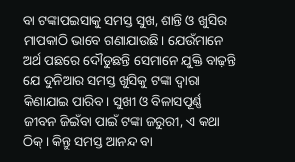ବା ଟଙ୍କାପଇସାକୁ ସମସ୍ତ ସୁଖ, ଶାନ୍ତି ଓ ଖୁସିର ମାପକାଠି ଭାବେ ଗଣାଯାଉଛି। ଯେଉଁମାନେ ଅର୍ଥ ପଛରେ ଦୌଡୁଛନ୍ତି ସେମାନେ ଯୁକ୍ତି ବାଢ଼ନ୍ତି ଯେ ଦୁନିଆର ସମସ୍ତ ଖୁସିକୁ ଟଙ୍କା ଦ୍ୱାରା କିଣାଯାଇ ପାରିବ। ସୁଖୀ ଓ ବିଳାସପୂର୍ଣ୍ଣ ଜୀବନ ଜିଇଁବା ପାଇଁ ଟଙ୍କା ଜରୁରୀ, ଏ କଥା ଠିକ୍। କିନ୍ତୁ ସମସ୍ତ ଆନନ୍ଦ ବା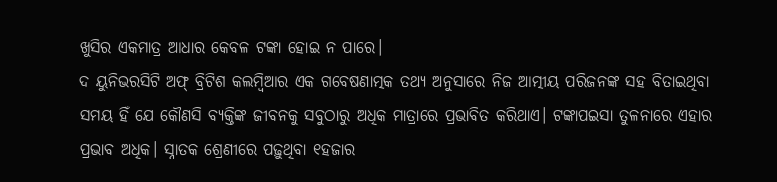ଖୁସିର ଏକମାତ୍ର ଆଧାର କେବଳ ଟଙ୍କା ହୋଇ ନ ପାରେ।
ଦ ୟୁନିଭରସିଟି ଅଫ୍ ବ୍ରିଟିଶ କଲମ୍ୱିଆର ଏକ ଗବେଷଣାତ୍ମକ ତଥ୍ୟ ଅନୁସାରେ ନିଜ ଆତ୍ମୀୟ ପରିଜନଙ୍କ ସହ ବିତାଇଥିବା ସମୟ ହିଁ ଯେ କୌଣସି ବ୍ୟକ୍ତିଙ୍କ ଜୀବନକୁ ସବୁଠାରୁ ଅଧିକ ମାତ୍ରାରେ ପ୍ରଭାବିତ କରିଥାଏ। ଟଙ୍କାପଇସା ତୁଳନାରେ ଏହାର ପ୍ରଭାବ ଅଧିକ। ସ୍ନାତକ ଶ୍ରେଣୀରେ ପଢ଼ୁଥିବା ୧ହଜାର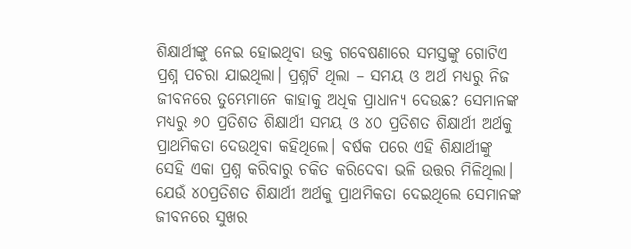ଶିକ୍ଷାର୍ଥୀଙ୍କୁ ନେଇ ହୋଇଥିବା ଉକ୍ତ ଗବେଷଣାରେ ସମସ୍ତଙ୍କୁ ଗୋଟିଏ ପ୍ରଶ୍ନ ପଚରା ଯାଇଥିଲା। ପ୍ରଶ୍ନଟି ଥିଲା – ସମୟ ଓ ଅର୍ଥ ମଧ୍ୟରୁ ନିଜ ଜୀବନରେ ତୁମ୍ଭେମାନେ କାହାକୁ ଅଧିକ ପ୍ରାଧାନ୍ୟ ଦେଉଛ? ସେମାନଙ୍କ ମଧ୍ୟରୁ ୬୦ ପ୍ରତିଶତ ଶିକ୍ଷାର୍ଥୀ ସମୟ ଓ ୪୦ ପ୍ରତିଶତ ଶିକ୍ଷାର୍ଥୀ ଅର୍ଥକୁ ପ୍ରାଥମିକତା ଦେଉଥିବା କହିଥିଲେ। ବର୍ଷକ ପରେ ଏହି ଶିକ୍ଷାର୍ଥୀଙ୍କୁ ସେହି ଏକା ପ୍ରଶ୍ନ କରିବାରୁ ଚକିତ କରିଦେବା ଭଳି ଉତ୍ତର ମିଳିଥିଲା। ଯେଉଁ ୪୦ପ୍ରତିଶତ ଶିକ୍ଷାର୍ଥୀ ଅର୍ଥକୁ ପ୍ରାଥମିକତା ଦେଇଥିଲେ ସେମାନଙ୍କ ଜୀବନରେ ସୁଖର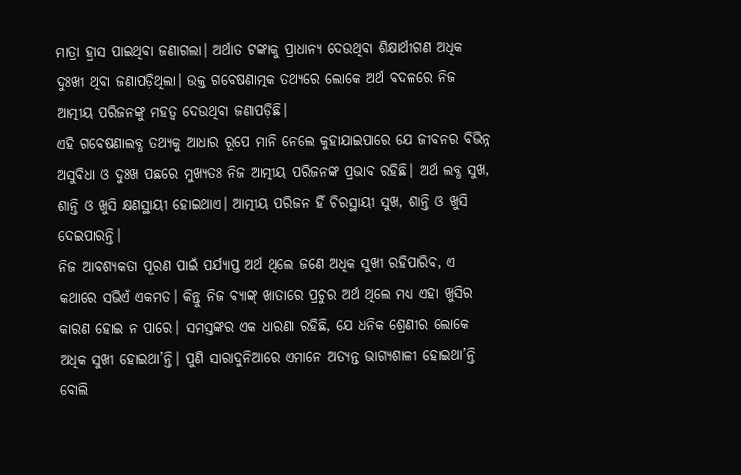ମାତ୍ରା ହ୍ରାସ ପାଇଥିବା ଜଣାଗଲା। ଅର୍ଥାତ ଟଙ୍କାକୁ ପ୍ରାଧାନ୍ୟ ଦେଉଥିବା ଶିକ୍ଷାର୍ଥୀଗଣ ଅଧିକ ଦୁଃଖୀ ଥିବା ଜଣାପଡ଼ିଥିଲା। ଉକ୍ତ ଗବେଷଣାତ୍ମକ ତଥ୍ୟରେ ଲୋକେ ଅର୍ଥ ବଦଳରେ ନିଜ ଆତ୍ମୀୟ ପରିଜନଙ୍କୁ ମହତ୍ୱ ଦେଉଥିବା ଜଣାପଡ଼ିଛି।
ଏହି ଗବେଷଣାଲବ୍ଧ ତଥ୍ୟକୁ ଆଧାର ରୂପେ ମାନି ନେଲେ କୁହାଯାଇପାରେ ଯେ ଜୀବନର ବିଭିନ୍ନ ଅସୁବିଧା ଓ ଦୁଃଖ ପଛରେ ମୁଖ୍ୟତଃ ନିଜ ଆତ୍ମୀୟ ପରିଜନଙ୍କ ପ୍ରଭାବ ରହିଛି। ଅର୍ଥ ଲବ୍ଧ ସୁଖ, ଶାନ୍ତି ଓ ଖୁସି କ୍ଷଣସ୍ଥାୟୀ ହୋଇଥାଏ। ଆତ୍ମୀୟ ପରିଜନ ହିଁ ଚିରସ୍ଥାୟୀ ସୁଖ, ଶାନ୍ତି ଓ ଖୁସି ଦେଇପାରନ୍ତି।
ନିଜ ଆବଶ୍ୟକତା ପୂରଣ ପାଇଁ ପର୍ଯ୍ୟାପ୍ତ ଅର୍ଥ ଥିଲେ ଜଣେ ଅଧିକ ସୁଖୀ ରହିପାରିବ, ଏ କଥାରେ ସଭିଏଁ ଏକମତ। କିନ୍ତୁ ନିଜ ବ୍ୟାଙ୍କ୍ ଖାତାରେ ପ୍ରଚୁର ଅର୍ଥ ଥିଲେ ମଧ୍ୟ ଏହା ଖୁସିର କାରଣ ହୋଇ ନ ପାରେ। ସମସ୍ତଙ୍କର ଏକ ଧାରଣା ରହିଛି, ଯେ ଧନିକ ଶ୍ରେଣୀର ଲୋକେ ଅଧିକ ସୁଖୀ ହୋଇଥା’ନ୍ତି। ପୁଣି ସାରାଦୁନିଆରେ ଏମାନେ ଅତ୍ୟନ୍ତ ଭାଗ୍ୟଶାଳୀ ହୋଇଥା’ନ୍ତି ବୋଲି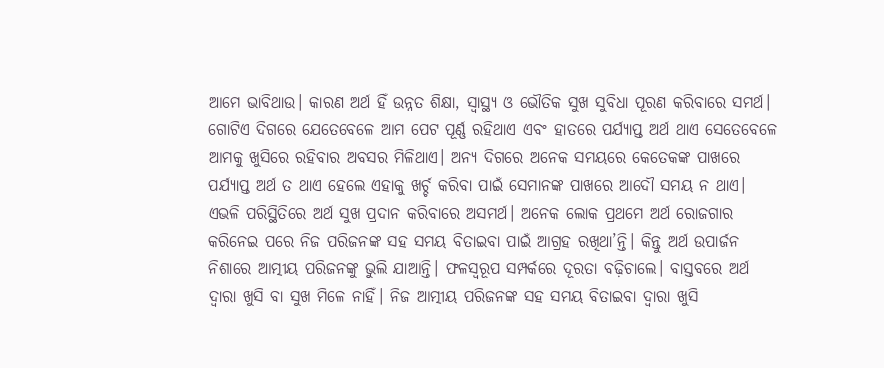ଆମେ ଭାବିଥାଉ। କାରଣ ଅର୍ଥ ହିଁ ଉନ୍ନତ ଶିକ୍ଷା, ସ୍ୱାସ୍ଥ୍ୟ ଓ ଭୌତିକ ସୁଖ ସୁବିଧା ପୂରଣ କରିବାରେ ସମର୍ଥ। ଗୋଟିଏ ଦିଗରେ ଯେତେବେଳେ ଆମ ପେଟ ପୂର୍ଣ୍ଣ ରହିଥାଏ ଏବଂ ହାତରେ ପର୍ଯ୍ୟାପ୍ତ ଅର୍ଥ ଥାଏ ସେତେବେଳେ ଆମକୁ ଖୁସିରେ ରହିବାର ଅବସର ମିଳିଥାଏ। ଅନ୍ୟ ଦିଗରେ ଅନେକ ସମୟରେ କେତେକଙ୍କ ପାଖରେ ପର୍ଯ୍ୟାପ୍ତ ଅର୍ଥ ତ ଥାଏ ହେଲେ ଏହାକୁ ଖର୍ଚ୍ଚ କରିବା ପାଇଁ ସେମାନଙ୍କ ପାଖରେ ଆଦୌ ସମୟ ନ ଥାଏ। ଏଭଳି ପରିସ୍ଥିତିରେ ଅର୍ଥ ସୁଖ ପ୍ରଦାନ କରିବାରେ ଅସମର୍ଥ। ଅନେକ ଲୋକ ପ୍ରଥମେ ଅର୍ଥ ରୋଜଗାର କରିନେଇ ପରେ ନିଜ ପରିଜନଙ୍କ ସହ ସମୟ ବିତାଇବା ପାଇଁ ଆଗ୍ରହ ରଖିଥା’ନ୍ତି। କିନ୍ତୁ ଅର୍ଥ ଉପାର୍ଜନ ନିଶାରେ ଆତ୍ମୀୟ ପରିଜନଙ୍କୁ ଭୁଲି ଯାଆନ୍ତି। ଫଳସ୍ୱରୂପ ସମ୍ପର୍କରେ ଦୂରତା ବଢ଼ିଚାଲେ। ବାସ୍ତବରେ ଅର୍ଥ ଦ୍ୱାରା ଖୁସି ବା ସୁଖ ମିଳେ ନାହିଁ। ନିଜ ଆତ୍ମୀୟ ପରିଜନଙ୍କ ସହ ସମୟ ବିତାଇବା ଦ୍ୱାରା ଖୁସି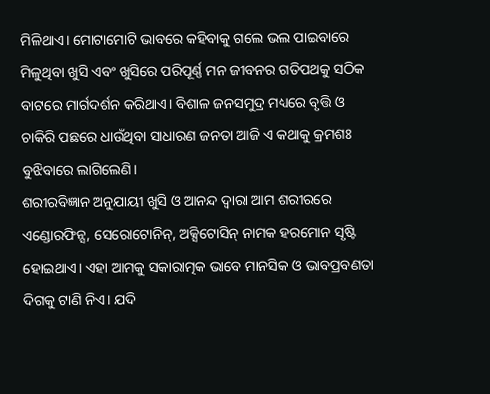ମିଳିଥାଏ। ମୋଟାମୋଟି ଭାବରେ କହିବାକୁ ଗଲେ ଭଲ ପାଇବାରେ ମିଳୁଥିବା ଖୁସି ଏବଂ ଖୁସିରେ ପରିପୂର୍ଣ୍ଣ ମନ ଜୀବନର ଗତିପଥକୁ ସଠିକ ବାଟରେ ମାର୍ଗଦର୍ଶନ କରିଥାଏ। ବିଶାଳ ଜନସମୁଦ୍ର ମଧ୍ୟରେ ବୃତ୍ତି ଓ ଚାକିରି ପଛରେ ଧାଉଁଥିବା ସାଧାରଣ ଜନତା ଆଜି ଏ କଥାକୁ କ୍ରମଶଃ ବୁଝିବାରେ ଲାଗିଲେଣି।
ଶରୀରବିଜ୍ଞାନ ଅନୁଯାୟୀ ଖୁସି ଓ ଆନନ୍ଦ ଦ୍ୱାରା ଆମ ଶରୀରରେ ଏଣ୍ଡୋରଫିନ୍ସ, ସେରୋଟୋନିନ୍, ଅକ୍ସିଟୋସିନ୍ ନାମକ ହରମୋନ ସୃଷ୍ଟି ହୋଇଥାଏ। ଏହା ଆମକୁ ସକାରାତ୍ମକ ଭାବେ ମାନସିକ ଓ ଭାବପ୍ରବଣତା ଦିଗକୁ ଟାଣି ନିଏ। ଯଦି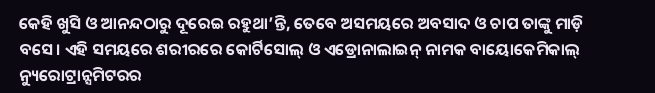କେହି ଖୁସି ଓ ଆନନ୍ଦଠାରୁ ଦୂରେଇ ରହୁଥା’ନ୍ତି, ତେବେ ଅସମୟରେ ଅବସାଦ ଓ ଚାପ ତାଙ୍କୁ ମାଡ଼ି ବସେ। ଏହି ସମୟରେ ଶରୀରରେ କୋର୍ଟିସୋଲ୍ ଓ ଏଡ୍ରୋନାଲାଇନ୍ ନାମକ ବାୟୋକେମିକାଲ୍ ନ୍ୟୁରୋଟ୍ରାନ୍ସମିଟରର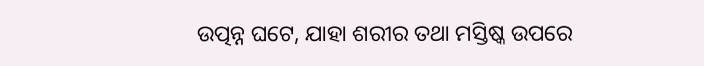ଉତ୍ପନ୍ନ ଘଟେ, ଯାହା ଶରୀର ତଥା ମସ୍ତିଷ୍କ ଉପରେ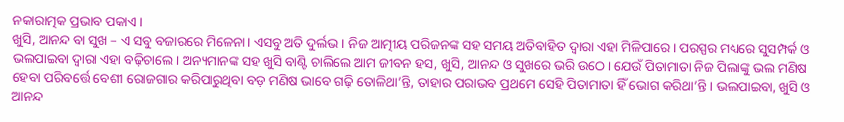ନକାରାତ୍ମକ ପ୍ରଭାବ ପକାଏ।
ଖୁସି, ଆନନ୍ଦ ବା ସୁଖ – ଏ ସବୁ ବଜାରରେ ମିଳେନା। ଏସବୁ ଅତି ଦୁର୍ଲଭ। ନିଜ ଆତ୍ମୀୟ ପରିଜନଙ୍କ ସହ ସମୟ ଅତିବାହିତ ଦ୍ୱାରା ଏହା ମିଳିପାରେ। ପରସ୍ପର ମଧ୍ୟରେ ସୁସମ୍ପର୍କ ଓ ଭଲପାଇବା ଦ୍ୱାରା ଏହା ବଢ଼ିଚାଲେ। ଅନ୍ୟମାନଙ୍କ ସହ ଖୁସି ବାଣ୍ଟି ଚାଲିଲେ ଆମ ଜୀବନ ହସ, ଖୁସି, ଆନନ୍ଦ ଓ ସୁଖରେ ଭରି ଉଠେ। ଯେଉଁ ପିତାମାତା ନିଜ ପିଲାଙ୍କୁ ଭଲ ମଣିଷ ହେବା ପରିବର୍ତ୍ତେ ବେଶୀ ରୋଜଗାର କରିପାରୁଥିବା ବଡ଼ ମଣିଷ ଭାବେ ଗଢ଼ି ତୋଳିଥା’ନ୍ତି, ତାହାର ପରାଭବ ପ୍ରଥମେ ସେହି ପିତାମାତା ହିଁ ଭୋଗ କରିଥା’ନ୍ତି। ଭଲପାଇବା, ଖୁସି ଓ ଆନନ୍ଦ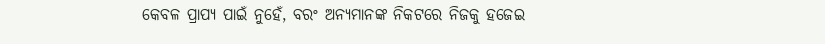କେବଳ ପ୍ରାପ୍ୟ ପାଇଁ ନୁହେଁ, ବରଂ ଅନ୍ୟମାନଙ୍କ ନିକଟରେ ନିଜକୁ ହଜେଇ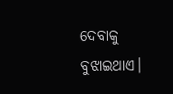ଦେବାକୁ ବୁଝାଇଥାଏ।